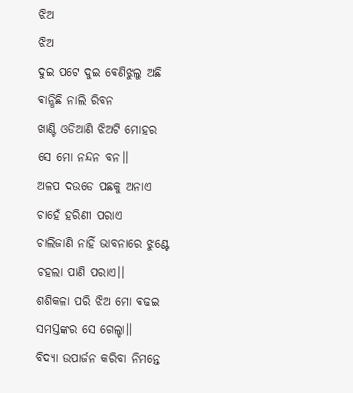ଝିଅ
ଝିଅ
ଦୁଇ ପଟେ ଦୁଇ ଵେଣିଝୁଲୁ ଅଛି
ଵାନ୍ଧିଛି ନାଲି ରିବନ
ଖାଣ୍ଟି ଓଡିଆଣି ଝିଅଟି ମୋହର
ସେ ମୋ ନନ୍ଦନ ବନ।।
ଅଳପ ଦଉଡେ ପଛକୁ ଅନାଏ
ଚାହେଁ ହରିଣୀ ପରାଏ
ଚାଲିଜାଣି ନାହିଁ ଭାବନାରେ ଝୁଣ୍ଟେ
ଚହଲା ପାଣି ପରାଏ।।
ଶଶିକଳା ପରି ଝିଅ ମୋ ଵଢଇ
ସମସ୍ତଙ୍କର ସେ ଗେଲ୍ହା।।
ବିଦ୍ୟା ଉପାର୍ଜନ କରିବା ନିମନ୍ତେ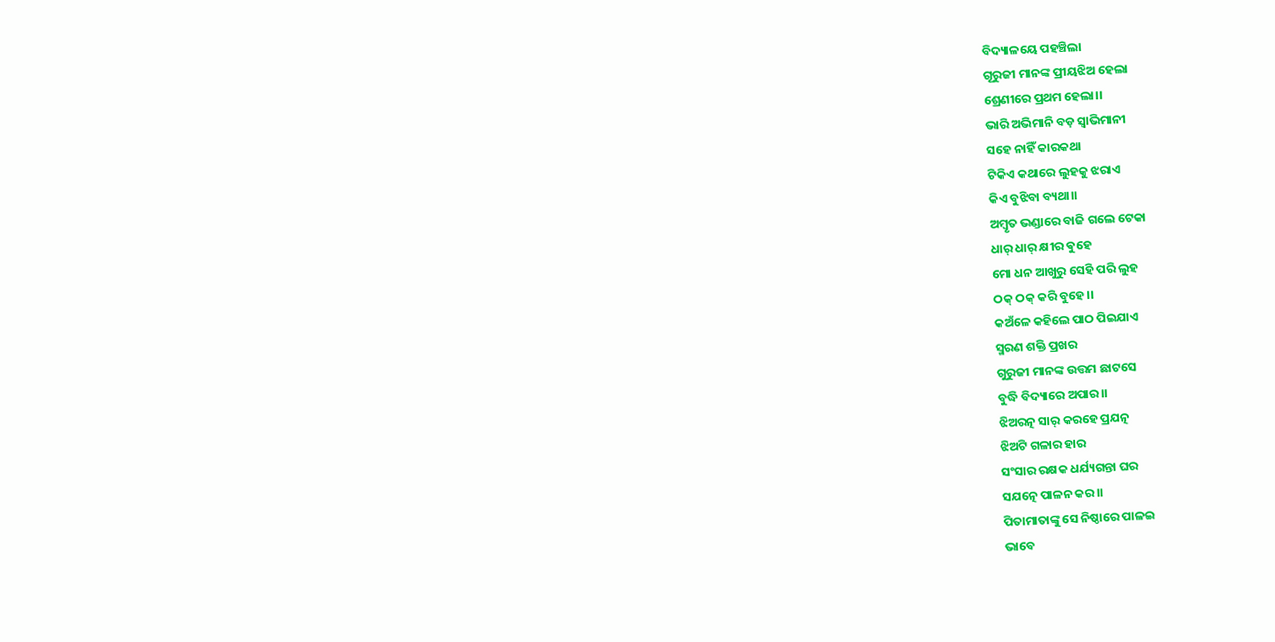ବିଦ୍ୟାଳୟେ ପହଞ୍ଚିଲା
ଗୂରୁଜୀ ମାନଙ୍କ ପ୍ରୀୟଝିଅ ହେଲା
ଶ୍ରେଣୀରେ ପ୍ରଥମ ହେଲା।।
ଭାରି ଅଭିମାନି ବଡ଼ ସ୍ଵାଭିମାନୀ
ସହେ ନାହିଁ କାରକଥା
ଟିକିଏ କଥାରେ ଲୁହକୁ ଝରାଏ
କିଏ ବୁଝିବା ବ୍ୟଥା।।
ଅମ୍ଵୃତ ଭଣ୍ଡାରେ ବାଜି ଗଲେ ଟେକା
ଧାର୍ ଧାର୍ କ୍ଷୀର ଵୁହେ
ମୋ ଧନ ଆଖୁରୁ ସେହି ପରି ଲୁହ
ଠକ୍ ଠକ୍ କରି ବୁହେ।।
କଅଁଳେ କହିଲେ ପାଠ ପିଇଯାଏ
ସ୍ମରଣ ଶକ୍ତି ପ୍ରଖର
ଗୁରୁଜୀ ମାନଙ୍କ ଉତ୍ତମ ଛାଟସେ
ବୁଦ୍ଧି ବିଦ୍ୟାରେ ଅପାର।।
ଝିଅରତ୍ନ ସାର୍ କରହେ ପ୍ରଯତ୍ନ
ଝିଅଟି ଗଳାର ହାର
ସଂସାର ରକ୍ଷକ ଧର୍ଯ୍ୟଗନ୍ତା ଘର
ସଯତ୍ନେ ପାଳନ କର।।
ପିତାମାତାଙ୍କୁ ସେ ନିଷ୍ଠାରେ ପାଳଇ
ଭାବେ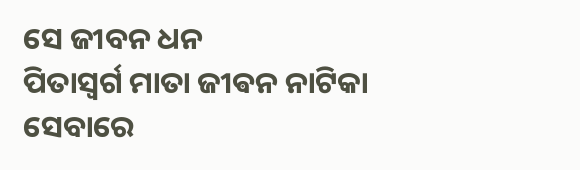ସେ ଜୀବନ ଧନ
ପିତାସ୍ବର୍ଗ ମାତା ଜୀଵନ ନାଟିକା
ସେବାରେ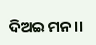ଦିଅଇ ମନ।।